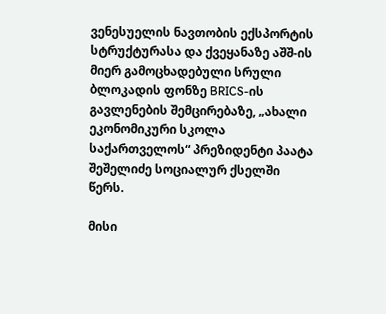ვენესუელის ნავთობის ექსპორტის სტრუქტურასა და ქვეყანაზე აშშ-ის მიერ გამოცხადებული სრული ბლოკადის ფონზე BRICS-ის გავლენების შემცირებაზე, „ახალი ეკონომიკური სკოლა საქართველოს“ პრეზიდენტი პაატა შეშელიძე სოციალურ ქსელში წერს.

მისი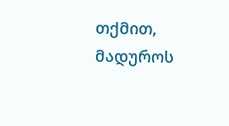თქმით, მადუროს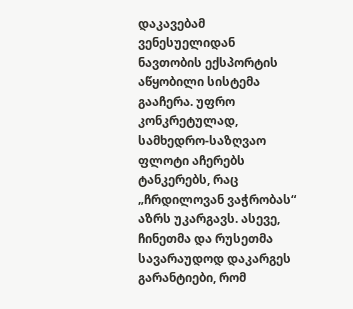დაკავებამ ვენესუელიდან ნავთობის ექსპორტის აწყობილი სისტემა გააჩერა. უფრო კონკრეტულად, სამხედრო-საზღვაო ფლოტი აჩერებს ტანკერებს, რაც „ჩრდილოვან ვაჭრობას“ აზრს უკარგავს. ასევე, ჩინეთმა და რუსეთმა სავარაუდოდ დაკარგეს გარანტიები, რომ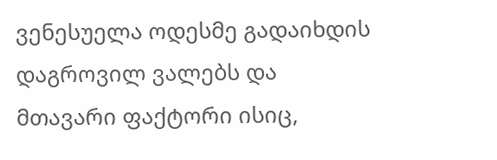ვენესუელა ოდესმე გადაიხდის დაგროვილ ვალებს და მთავარი ფაქტორი ისიც,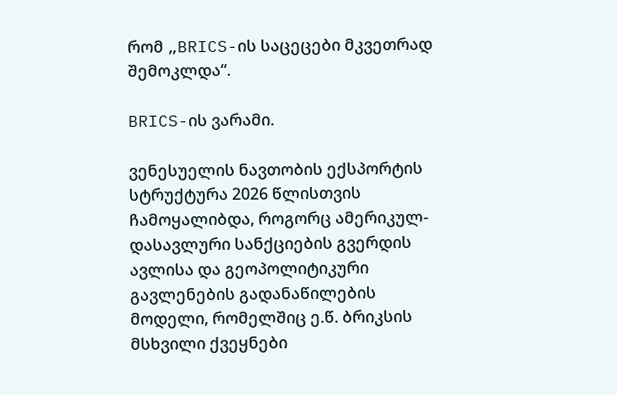რომ „BRICS-ის საცეცები მკვეთრად შემოკლდა“.

BRICS-ის ვარამი.

ვენესუელის ნავთობის ექსპორტის სტრუქტურა 2026 წლისთვის ჩამოყალიბდა, როგორც ამერიკულ-დასავლური სანქციების გვერდის ავლისა და გეოპოლიტიკური გავლენების გადანაწილების მოდელი, რომელშიც ე.წ. ბრიკსის მსხვილი ქვეყნები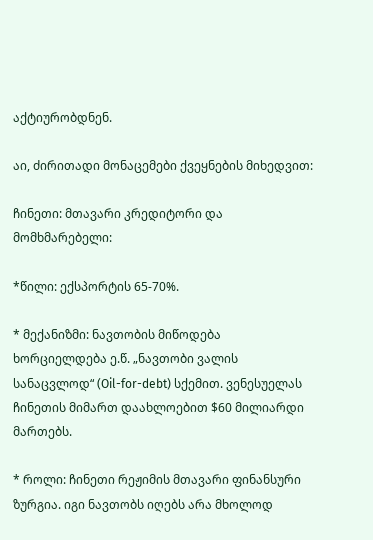აქტიურობდნენ.

აი, ძირითადი მონაცემები ქვეყნების მიხედვით:

ჩინეთი: მთავარი კრედიტორი და მომხმარებელი:

*წილი: ექსპორტის 65-70%.

* მექანიზმი: ნავთობის მიწოდება ხორციელდება ე.წ. „ნავთობი ვალის სანაცვლოდ“ (Oil-for-debt) სქემით. ვენესუელას ჩინეთის მიმართ დაახლოებით $60 მილიარდი მართებს.

* როლი: ჩინეთი რეჟიმის მთავარი ფინანსური ზურგია. იგი ნავთობს იღებს არა მხოლოდ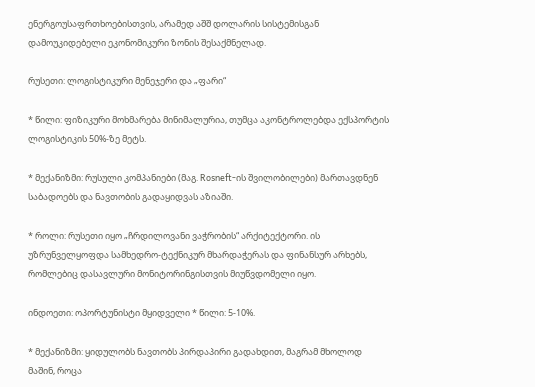ენერგოუსაფრთხოებისთვის, არამედ აშშ დოლარის სისტემისგან დამოუკიდებელი ეკონომიკური ზონის შესაქმნელად.

რუსეთი: ლოგისტიკური მენეჯერი და „ფარი“

* წილი: ფიზიკური მოხმარება მინიმალურია, თუმცა აკონტროლებდა ექსპორტის ლოგისტიკის 50%-ზე მეტს.

* მექანიზმი: რუსული კომპანიები (მაგ. Rosneft-ის შვილობილები) მართავდნენ საბადოებს და ნავთობის გადაყიდვას აზიაში.

* როლი: რუსეთი იყო „ჩრდილოვანი ვაჭრობის“ არქიტექტორი. ის უზრუნველყოფდა სამხედრო-ტექნიკურ მხარდაჭერას და ფინანსურ არხებს, რომლებიც დასავლური მონიტორინგისთვის მიუწვდომელი იყო.

ინდოეთი: ოპორტუნისტი მყიდველი * წილი: 5-10%.

* მექანიზმი: ყიდულობს ნავთობს პირდაპირი გადახდით, მაგრამ მხოლოდ მაშინ, როცა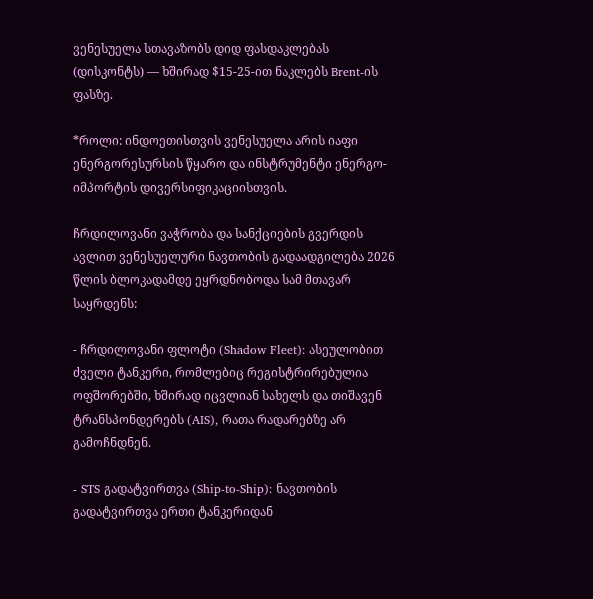ვენესუელა სთავაზობს დიდ ფასდაკლებას (დისკონტს) — ხშირად $15-25-ით ნაკლებს Brent-ის ფასზე.

*როლი: ინდოეთისთვის ვენესუელა არის იაფი ენერგორესურსის წყარო და ინსტრუმენტი ენერგო-იმპორტის დივერსიფიკაციისთვის.

ჩრდილოვანი ვაჭრობა და სანქციების გვერდის ავლით ვენესუელური ნავთობის გადაადგილება 2026 წლის ბლოკადამდე ეყრდნობოდა სამ მთავარ საყრდენს:

- ჩრდილოვანი ფლოტი (Shadow Fleet): ასეულობით ძველი ტანკერი, რომლებიც რეგისტრირებულია ოფშორებში, ხშირად იცვლიან სახელს და თიშავენ ტრანსპონდერებს (AIS), რათა რადარებზე არ გამოჩნდნენ.

- STS გადატვირთვა (Ship-to-Ship): ნავთობის გადატვირთვა ერთი ტანკერიდან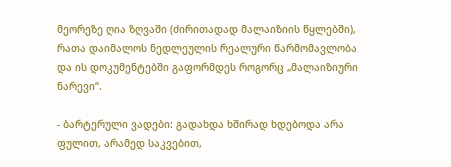მეორეზე ღია ზღვაში (ძირითადად მალაიზიის წყლებში), რათა დაიმალოს ნედლეულის რეალური წარმომავლობა და ის დოკუმენტებში გაფორმდეს როგორც „მალაიზიური ნარევი“.

- ბარტერული ვადები: გადახდა ხშირად ხდებოდა არა ფულით, არამედ საკვებით,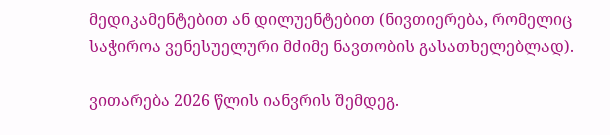მედიკამენტებით ან დილუენტებით (ნივთიერება, რომელიც საჭიროა ვენესუელური მძიმე ნავთობის გასათხელებლად).

ვითარება 2026 წლის იანვრის შემდეგ.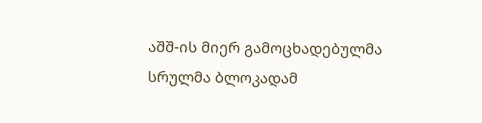აშშ-ის მიერ გამოცხადებულმა სრულმა ბლოკადამ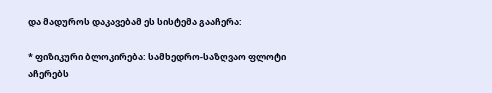და მადუროს დაკავებამ ეს სისტემა გააჩერა:

* ფიზიკური ბლოკირება: სამხედრო-საზღვაო ფლოტი აჩერებს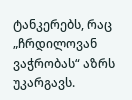ტანკერებს, რაც „ჩრდილოვან ვაჭრობას“ აზრს უკარგავს.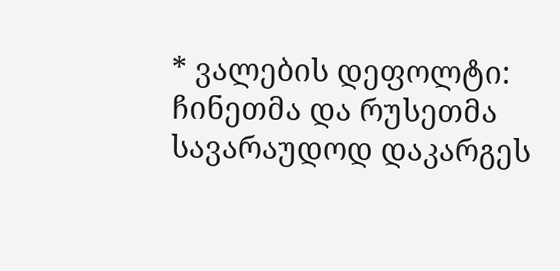* ვალების დეფოლტი: ჩინეთმა და რუსეთმა სავარაუდოდ დაკარგეს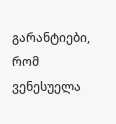გარანტიები, რომ ვენესუელა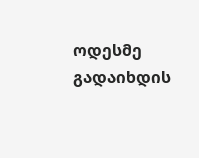ოდესმე გადაიხდის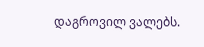დაგროვილ ვალებს.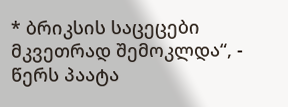* ბრიკსის საცეცები მკვეთრად შემოკლდა“, - წერს პაატა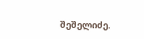შეშელიძე.